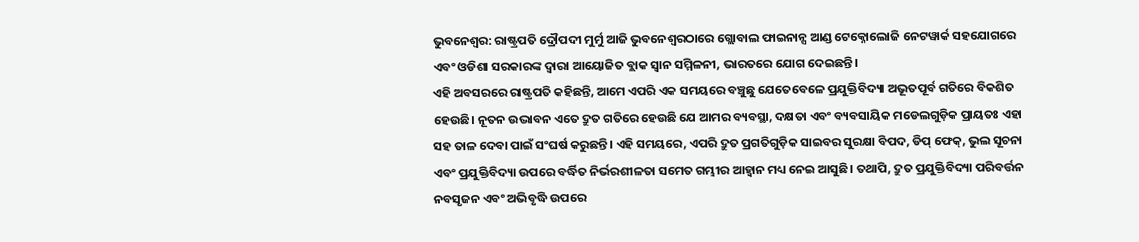ଭୁବନେଶ୍ୱର: ରାଷ୍ଟ୍ରପତି ଦ୍ରୌପଦୀ ମୁର୍ମୁ ଆଜି ଭୁବନେଶ୍ୱରଠାରେ ଗ୍ଲୋବାଲ ଫାଇନାନ୍ସ ଆଣ୍ଡ ଟେକ୍ନୋଲୋଜି ନେଟୱାର୍କ ସହଯୋଗରେ ଏବଂ ଓଡିଶା ସରକାରଙ୍କ ଦ୍ୱାରା ଆୟୋଜିତ ବ୍ଲାକ ସ୍ୱାନ ସମ୍ମିଳନୀ, ଭାରତରେ ଯୋଗ ଦେଇଛନ୍ତି।
ଏହି ଅବସରରେ ରାଷ୍ଟ୍ରପତି କହିଛନ୍ତି, ଆମେ ଏପରି ଏକ ସମୟରେ ବଞ୍ଚୁଛୁ ଯେତେବେଳେ ପ୍ରଯୁକ୍ତିବିଦ୍ୟା ଅଭୂତପୂର୍ବ ଗତିରେ ବିକଶିତ ହେଉଛି। ନୂତନ ଉଦ୍ଭାବନ ଏତେ ଦ୍ରୁତ ଗତିରେ ହେଉଛି ଯେ ଆମର ବ୍ୟବସ୍ଥା, ଦକ୍ଷତା ଏବଂ ବ୍ୟବସାୟିକ ମଡେଲଗୁଡ଼ିକ ପ୍ରାୟତଃ ଏହା ସହ ତାଳ ଦେବା ପାଇଁ ସଂଘର୍ଷ କରୁଛନ୍ତି। ଏହି ସମୟରେ, ଏପରି ଦ୍ରୁତ ପ୍ରଗତିଗୁଡ଼ିକ ସାଇବର ସୁରକ୍ଷା ବିପଦ, ଡିପ୍ ଫେକ୍, ଭୁଲ ସୂଚନା ଏବଂ ପ୍ରଯୁକ୍ତିବିଦ୍ୟା ଉପରେ ବର୍ଦ୍ଧିତ ନିର୍ଭରଶୀଳତା ସମେତ ଗମ୍ଭୀର ଆହ୍ୱାନ ମଧ୍ୟ ନେଇ ଆସୁଛି। ତଥାପି, ଦ୍ରୁତ ପ୍ରଯୁକ୍ତିବିଦ୍ୟା ପରିବର୍ତ୍ତନ ନବସୃଜନ ଏବଂ ଅଭିବୃଦ୍ଧି ଉପରେ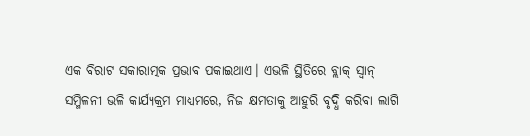ଏକ ବିରାଟ ସକାରାତ୍ମକ ପ୍ରଭାବ ପକାଇଥାଏ। ଏଭଳି ସ୍ଥିତିରେ ବ୍ଲାକ୍ ସ୍ୱାନ୍ ସମ୍ମିଳନୀ ଭଳି କାର୍ଯ୍ୟକ୍ରମ ମାଧ୍ୟମରେ, ନିଜ କ୍ଷମତାକୁ ଆହୁରି ବୃଦ୍ଧି କରିବା ଲାଗି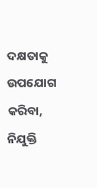ଦକ୍ଷତାକୁ ଉପଯୋଗ କରିବା, ନିଯୁକ୍ତି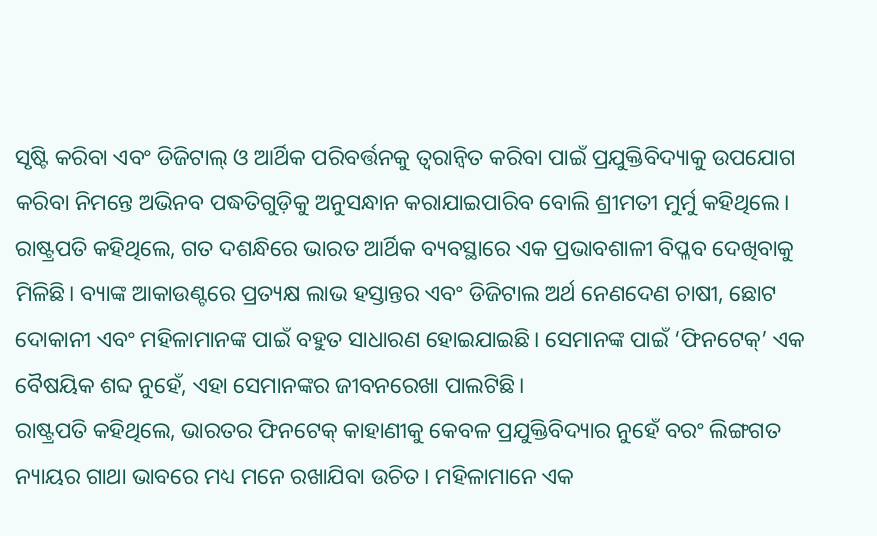ସୃଷ୍ଟି କରିବା ଏବଂ ଡିଜିଟାଲ୍ ଓ ଆର୍ଥିକ ପରିବର୍ତ୍ତନକୁ ତ୍ୱରାନ୍ୱିତ କରିବା ପାଇଁ ପ୍ରଯୁକ୍ତିବିଦ୍ୟାକୁ ଉପଯୋଗ କରିବା ନିମନ୍ତେ ଅଭିନବ ପଦ୍ଧତିଗୁଡ଼ିକୁ ଅନୁସନ୍ଧାନ କରାଯାଇପାରିବ ବୋଲି ଶ୍ରୀମତୀ ମୁର୍ମୁ କହିଥିଲେ।
ରାଷ୍ଟ୍ରପତି କହିଥିଲେ, ଗତ ଦଶନ୍ଧିରେ ଭାରତ ଆର୍ଥିକ ବ୍ୟବସ୍ଥାରେ ଏକ ପ୍ରଭାବଶାଳୀ ବିପ୍ଳବ ଦେଖିବାକୁ ମିଳିଛି। ବ୍ୟାଙ୍କ ଆକାଉଣ୍ଟରେ ପ୍ରତ୍ୟକ୍ଷ ଲାଭ ହସ୍ତାନ୍ତର ଏବଂ ଡିଜିଟାଲ ଅର୍ଥ ନେଣଦେଣ ଚାଷୀ, ଛୋଟ ଦୋକାନୀ ଏବଂ ମହିଳାମାନଙ୍କ ପାଇଁ ବହୁତ ସାଧାରଣ ହୋଇଯାଇଛି। ସେମାନଙ୍କ ପାଇଁ ‘ଫିନଟେକ୍’ ଏକ ବୈଷୟିକ ଶବ୍ଦ ନୁହେଁ, ଏହା ସେମାନଙ୍କର ଜୀବନରେଖା ପାଲଟିଛି।
ରାଷ୍ଟ୍ରପତି କହିଥିଲେ, ଭାରତର ଫିନଟେକ୍ କାହାଣୀକୁ କେବଳ ପ୍ରଯୁକ୍ତିବିଦ୍ୟାର ନୁହେଁ ବରଂ ଲିଙ୍ଗଗତ ନ୍ୟାୟର ଗାଥା ଭାବରେ ମଧ୍ୟ ମନେ ରଖାଯିବା ଉଚିତ। ମହିଳାମାନେ ଏକ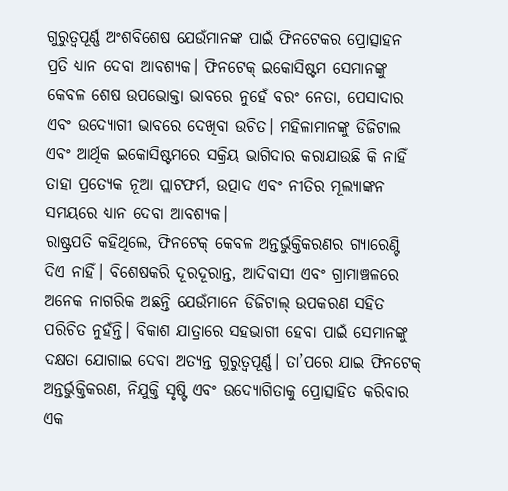ଗୁରୁତ୍ୱପୂର୍ଣ୍ଣ ଅଂଶବିଶେଷ ଯେଉଁମାନଙ୍କ ପାଇଁ ଫିନଟେକର ପ୍ରୋତ୍ସାହନ ପ୍ରତି ଧ୍ୟାନ ଦେବା ଆବଶ୍ୟକ। ଫିନଟେକ୍ ଇକୋସିଷ୍ଟମ ସେମାନଙ୍କୁ କେବଳ ଶେଷ ଉପଭୋକ୍ତା ଭାବରେ ନୁହେଁ ବରଂ ନେତା, ପେସାଦାର ଏବଂ ଉଦ୍ୟୋଗୀ ଭାବରେ ଦେଖିବା ଉଚିତ। ମହିଳାମାନଙ୍କୁ ଡିଜିଟାଲ ଏବଂ ଆର୍ଥିକ ଇକୋସିଷ୍ଟମରେ ସକ୍ରିୟ ଭାଗିଦାର କରାଯାଉଛି କି ନାହିଁ ତାହା ପ୍ରତ୍ୟେକ ନୂଆ ପ୍ଲାଟଫର୍ମ, ଉତ୍ପାଦ ଏବଂ ନୀତିର ମୂଲ୍ୟାଙ୍କନ ସମୟରେ ଧ୍ୟାନ ଦେବା ଆବଶ୍ୟକ।
ରାଷ୍ଟ୍ରପତି କହିଥିଲେ, ଫିନଟେକ୍ କେବଳ ଅନ୍ତର୍ଭୁକ୍ତିକରଣର ଗ୍ୟାରେଣ୍ଟି ଦିଏ ନାହିଁ। ବିଶେଷକରି ଦୂରଦୂରାନ୍ତ, ଆଦିବାସୀ ଏବଂ ଗ୍ରାମାଞ୍ଚଳରେ ଅନେକ ନାଗରିକ ଅଛନ୍ତି ଯେଉଁମାନେ ଡିଜିଟାଲ୍ ଉପକରଣ ସହିତ ପରିଚିତ ନୁହଁନ୍ତି। ବିକାଶ ଯାତ୍ରାରେ ସହଭାଗୀ ହେବା ପାଇଁ ସେମାନଙ୍କୁ ଦକ୍ଷତା ଯୋଗାଇ ଦେବା ଅତ୍ୟନ୍ତ ଗୁରୁତ୍ୱପୂର୍ଣ୍ଣ। ତା’ପରେ ଯାଇ ଫିନଟେକ୍ ଅନ୍ତର୍ଭୁକ୍ତିକରଣ, ନିଯୁକ୍ତି ସୃଷ୍ଟି ଏବଂ ଉଦ୍ୟୋଗିତାକୁ ପ୍ରୋତ୍ସାହିତ କରିବାର ଏକ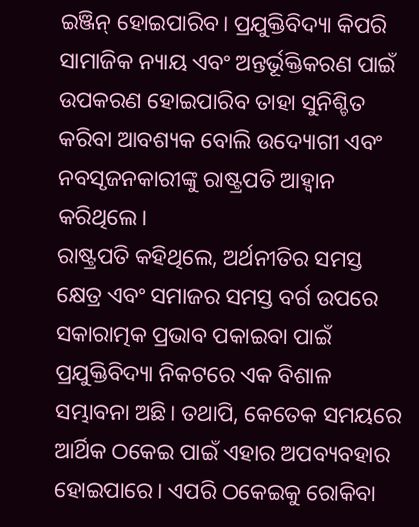ଇଞ୍ଜିନ୍ ହୋଇପାରିବ। ପ୍ରଯୁକ୍ତିବିଦ୍ୟା କିପରି ସାମାଜିକ ନ୍ୟାୟ ଏବଂ ଅନ୍ତର୍ଭୂକ୍ତିକରଣ ପାଇଁ ଉପକରଣ ହୋଇପାରିବ ତାହା ସୁନିଶ୍ଚିତ କରିବା ଆବଶ୍ୟକ ବୋଲି ଉଦ୍ୟୋଗୀ ଏବଂ ନବସୃଜନକାରୀଙ୍କୁ ରାଷ୍ଟ୍ରପତି ଆହ୍ୱାନ କରିଥିଲେ।
ରାଷ୍ଟ୍ରପତି କହିଥିଲେ, ଅର୍ଥନୀତିର ସମସ୍ତ କ୍ଷେତ୍ର ଏବଂ ସମାଜର ସମସ୍ତ ବର୍ଗ ଉପରେ ସକାରାତ୍ମକ ପ୍ରଭାବ ପକାଇବା ପାଇଁ ପ୍ରଯୁକ୍ତିବିଦ୍ୟା ନିକଟରେ ଏକ ବିଶାଳ ସମ୍ଭାବନା ଅଛି। ତଥାପି, କେତେକ ସମୟରେ ଆର୍ଥିକ ଠକେଇ ପାଇଁ ଏହାର ଅପବ୍ୟବହାର ହୋଇପାରେ। ଏପରି ଠକେଇକୁ ରୋକିବା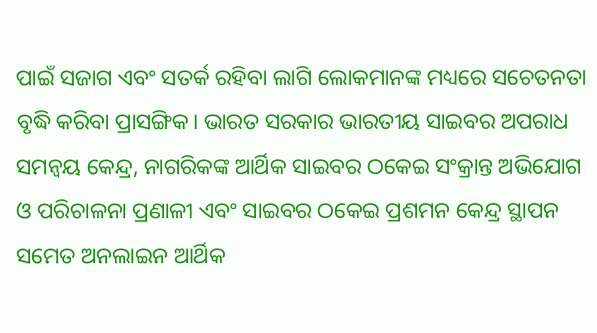ପାଇଁ ସଜାଗ ଏବଂ ସତର୍କ ରହିବା ଲାଗି ଲୋକମାନଙ୍କ ମଧ୍ୟରେ ସଚେତନତା ବୃଦ୍ଧି କରିବା ପ୍ରାସଙ୍ଗିକ। ଭାରତ ସରକାର ଭାରତୀୟ ସାଇବର ଅପରାଧ ସମନ୍ୱୟ କେନ୍ଦ୍ର, ନାଗରିକଙ୍କ ଆର୍ଥିକ ସାଇବର ଠକେଇ ସଂକ୍ରାନ୍ତ ଅଭିଯୋଗ ଓ ପରିଚାଳନା ପ୍ରଣାଳୀ ଏବଂ ସାଇବର ଠକେଇ ପ୍ରଶମନ କେନ୍ଦ୍ର ସ୍ଥାପନ ସମେତ ଅନଲାଇନ ଆର୍ଥିକ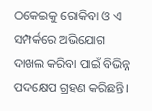ଠକେଇକୁ ରୋକିବା ଓ ଏ ସମ୍ପର୍କରେ ଅଭିଯୋଗ ଦାଖଲ କରିବା ପାଇଁ ବିଭିନ୍ନ ପଦକ୍ଷେପ ଗ୍ରହଣ କରିଛନ୍ତି।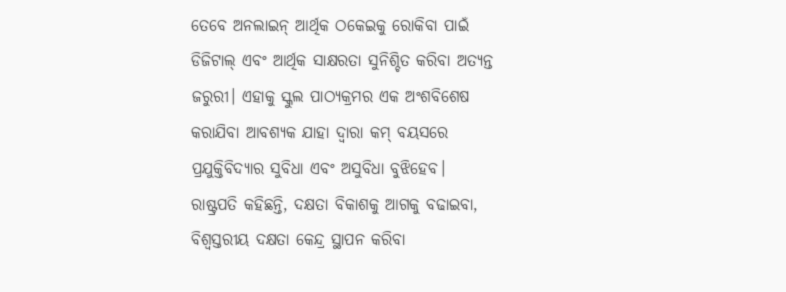ତେବେ ଅନଲାଇନ୍ ଆର୍ଥିକ ଠକେଇକୁ ରୋକିବା ପାଇଁ ଡିଜିଟାଲ୍ ଏବଂ ଆର୍ଥିକ ସାକ୍ଷରତା ସୁନିଶ୍ଚିତ କରିବା ଅତ୍ୟନ୍ତ ଜରୁରୀ। ଏହାକୁ ସ୍କୁଲ ପାଠ୍ୟକ୍ରମର ଏକ ଅଂଶବିଶେଷ କରାଯିବା ଆବଶ୍ୟକ ଯାହା ଦ୍ୱାରା କମ୍ ବୟସରେ ପ୍ରଯୁକ୍ତିବିଦ୍ୟାର ସୁବିଧା ଏବଂ ଅସୁବିଧା ବୁଝିହେବ।
ରାଷ୍ଟ୍ରପତି କହିଛନ୍ତି, ଦକ୍ଷତା ବିକାଶକୁ ଆଗକୁ ବଢାଇବା, ବିଶ୍ୱସ୍ତରୀୟ ଦକ୍ଷତା କେନ୍ଦ୍ର ସ୍ଥାପନ କରିବା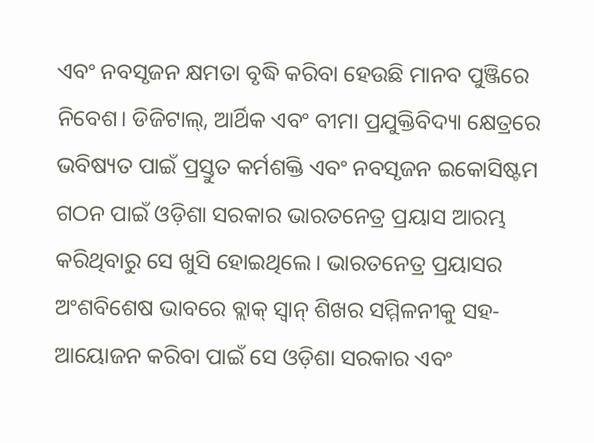ଏବଂ ନବସୃଜନ କ୍ଷମତା ବୃଦ୍ଧି କରିବା ହେଉଛି ମାନବ ପୁଞ୍ଜିରେ ନିବେଶ। ଡିଜିଟାଲ୍, ଆର୍ଥିକ ଏବଂ ବୀମା ପ୍ରଯୁକ୍ତିବିଦ୍ୟା କ୍ଷେତ୍ରରେ ଭବିଷ୍ୟତ ପାଇଁ ପ୍ରସ୍ତୁତ କର୍ମଶକ୍ତି ଏବଂ ନବସୃଜନ ଇକୋସିଷ୍ଟମ ଗଠନ ପାଇଁ ଓଡ଼ିଶା ସରକାର ଭାରତନେତ୍ର ପ୍ରୟାସ ଆରମ୍ଭ କରିଥିବାରୁ ସେ ଖୁସି ହୋଇଥିଲେ। ଭାରତନେତ୍ର ପ୍ରୟାସର ଅଂଶବିଶେଷ ଭାବରେ ବ୍ଲାକ୍ ସ୍ୱାନ୍ ଶିଖର ସମ୍ମିଳନୀକୁ ସହ-ଆୟୋଜନ କରିବା ପାଇଁ ସେ ଓଡ଼ିଶା ସରକାର ଏବଂ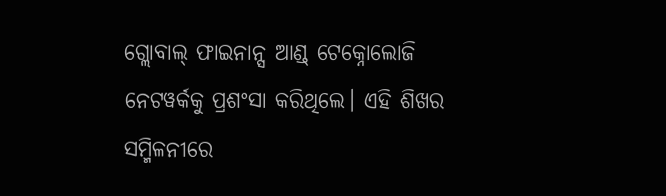ଗ୍ଲୋବାଲ୍ ଫାଇନାନ୍ସ ଆଣ୍ଡ୍ ଟେକ୍ନୋଲୋଜି ନେଟୱର୍କକୁ ପ୍ରଶଂସା କରିଥିଲେ। ଏହି ଶିଖର ସମ୍ମିଳନୀରେ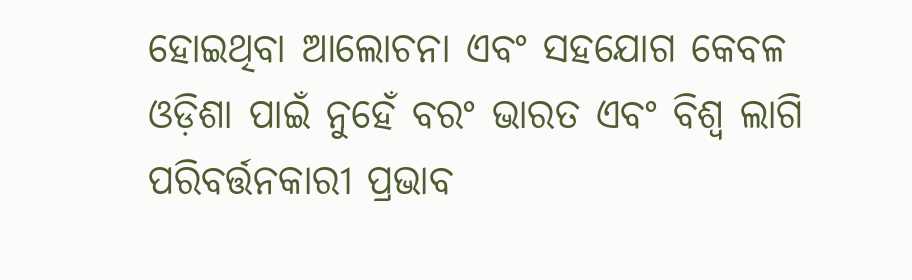ହୋଇଥିବା ଆଲୋଚନା ଏବଂ ସହଯୋଗ କେବଳ ଓଡ଼ିଶା ପାଇଁ ନୁହେଁ ବରଂ ଭାରତ ଏବଂ ବିଶ୍ୱ ଲାଗି ପରିବର୍ତ୍ତନକାରୀ ପ୍ରଭାବ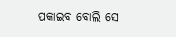ପକାଇବ ବୋଲି ସେ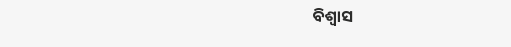ବିଶ୍ୱାସ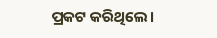ପ୍ରକଟ କରିଥିଲେ।